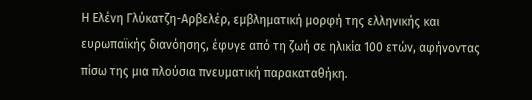Η Ελένη Γλύκατζη-Αρβελέρ, εμβληματική μορφή της ελληνικής και ευρωπαϊκής διανόησης, έφυγε από τη ζωή σε ηλικία 100 ετών, αφήνοντας πίσω της μια πλούσια πνευματική παρακαταθήκη.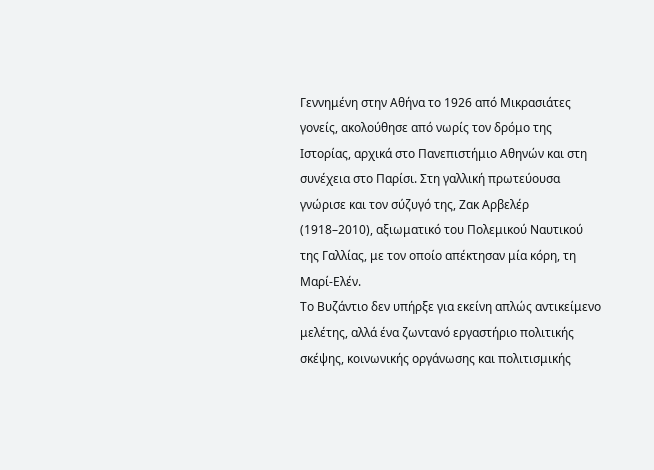Γεννημένη στην Αθήνα το 1926 από Μικρασιάτες γονείς, ακολούθησε από νωρίς τον δρόμο της Ιστορίας, αρχικά στο Πανεπιστήμιο Αθηνών και στη συνέχεια στο Παρίσι. Στη γαλλική πρωτεύουσα γνώρισε και τον σύζυγό της, Ζακ Αρβελέρ (1918–2010), αξιωματικό του Πολεμικού Ναυτικού της Γαλλίας, με τον οποίο απέκτησαν μία κόρη, τη Μαρί-Ελέν.
Το Βυζάντιο δεν υπήρξε για εκείνη απλώς αντικείμενο μελέτης, αλλά ένα ζωντανό εργαστήριο πολιτικής σκέψης, κοινωνικής οργάνωσης και πολιτισμικής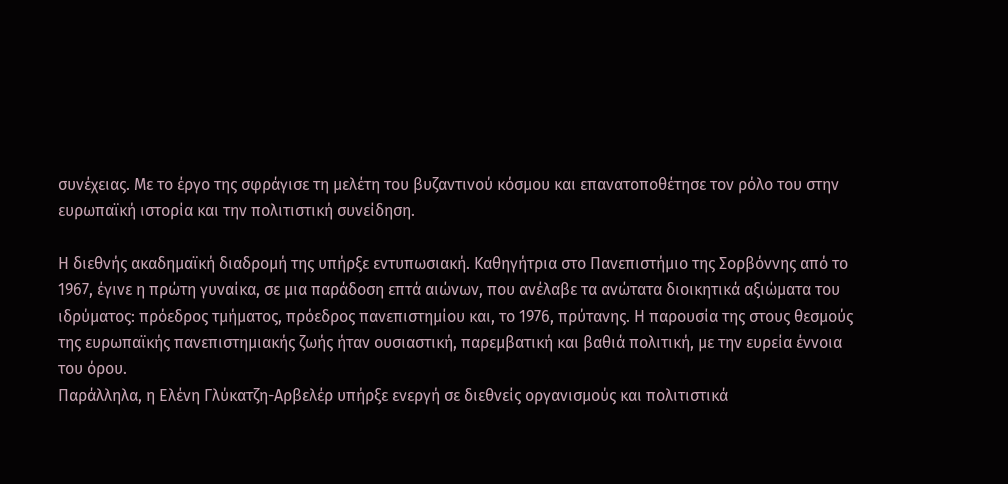συνέχειας. Με το έργο της σφράγισε τη μελέτη του βυζαντινού κόσμου και επανατοποθέτησε τον ρόλο του στην ευρωπαϊκή ιστορία και την πολιτιστική συνείδηση.

Η διεθνής ακαδημαϊκή διαδρομή της υπήρξε εντυπωσιακή. Καθηγήτρια στο Πανεπιστήμιο της Σορβόννης από το 1967, έγινε η πρώτη γυναίκα, σε μια παράδοση επτά αιώνων, που ανέλαβε τα ανώτατα διοικητικά αξιώματα του ιδρύματος: πρόεδρος τμήματος, πρόεδρος πανεπιστημίου και, το 1976, πρύτανης. Η παρουσία της στους θεσμούς της ευρωπαϊκής πανεπιστημιακής ζωής ήταν ουσιαστική, παρεμβατική και βαθιά πολιτική, με την ευρεία έννοια του όρου.
Παράλληλα, η Ελένη Γλύκατζη-Αρβελέρ υπήρξε ενεργή σε διεθνείς οργανισμούς και πολιτιστικά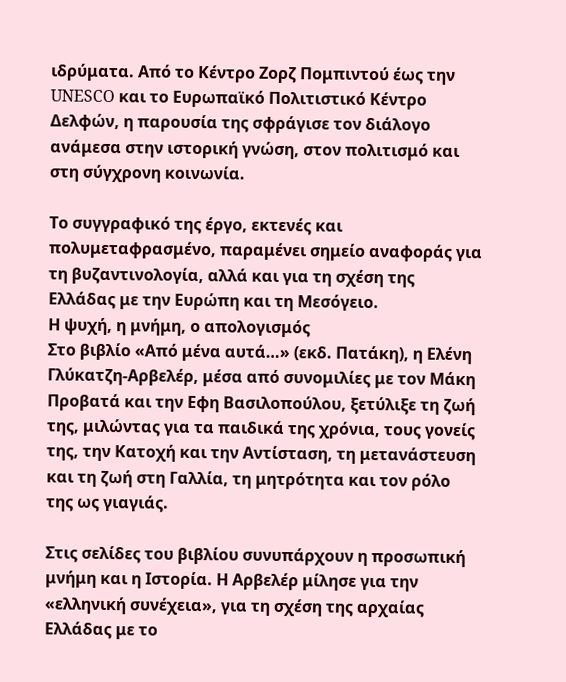ιδρύματα. Από το Κέντρο Ζορζ Πομπιντού έως την UNESCO και το Ευρωπαϊκό Πολιτιστικό Κέντρο Δελφών, η παρουσία της σφράγισε τον διάλογο ανάμεσα στην ιστορική γνώση, στον πολιτισμό και στη σύγχρονη κοινωνία.

Το συγγραφικό της έργο, εκτενές και πολυμεταφρασμένο, παραμένει σημείο αναφοράς για τη βυζαντινολογία, αλλά και για τη σχέση της Ελλάδας με την Ευρώπη και τη Μεσόγειο.
Η ψυχή, η μνήμη, ο απολογισμός
Στο βιβλίο «Από μένα αυτά…» (εκδ. Πατάκη), η Ελένη Γλύκατζη-Αρβελέρ, μέσα από συνομιλίες με τον Μάκη Προβατά και την Εφη Βασιλοπούλου, ξετύλιξε τη ζωή της, μιλώντας για τα παιδικά της χρόνια, τους γονείς της, την Κατοχή και την Αντίσταση, τη μετανάστευση και τη ζωή στη Γαλλία, τη μητρότητα και τον ρόλο της ως γιαγιάς.

Στις σελίδες του βιβλίου συνυπάρχουν η προσωπική μνήμη και η Ιστορία. Η Αρβελέρ μίλησε για την «ελληνική συνέχεια», για τη σχέση της αρχαίας Ελλάδας με το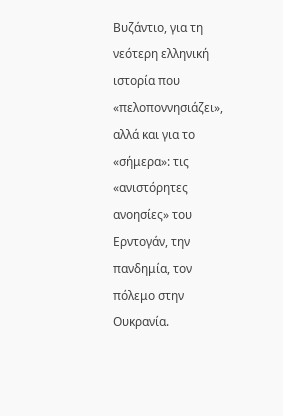Βυζάντιο, για τη νεότερη ελληνική ιστορία που «πελοποννησιάζει», αλλά και για το «σήμερα»: τις «ανιστόρητες ανοησίες» του Ερντογάν, την πανδημία, τον πόλεμο στην Ουκρανία.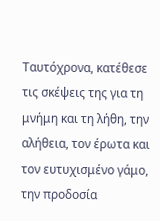Ταυτόχρονα, κατέθεσε τις σκέψεις της για τη μνήμη και τη λήθη, την αλήθεια, τον έρωτα και τον ευτυχισμένο γάμο, την προδοσία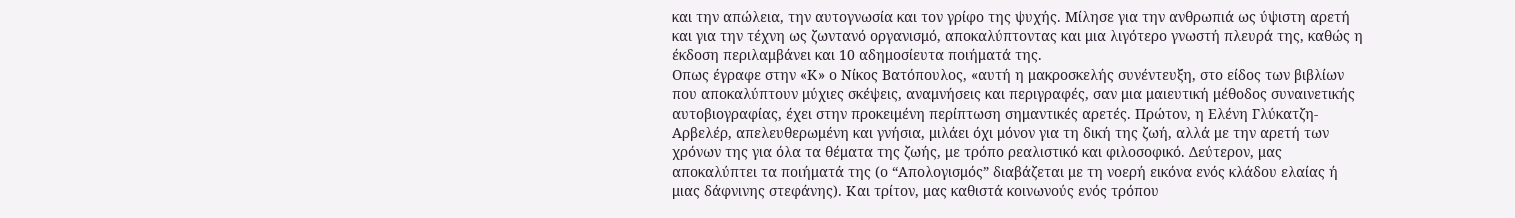και την απώλεια, την αυτογνωσία και τον γρίφο της ψυχής. Μίλησε για την ανθρωπιά ως ύψιστη αρετή και για την τέχνη ως ζωντανό οργανισμό, αποκαλύπτοντας και μια λιγότερο γνωστή πλευρά της, καθώς η έκδοση περιλαμβάνει και 10 αδημοσίευτα ποιήματά της.
Οπως έγραφε στην «Κ» ο Νίκος Βατόπουλος, «αυτή η μακροσκελής συνέντευξη, στο είδος των βιβλίων που αποκαλύπτουν μύχιες σκέψεις, αναμνήσεις και περιγραφές, σαν μια μαιευτική μέθοδος συναινετικής αυτοβιογραφίας, έχει στην προκειμένη περίπτωση σημαντικές αρετές. Πρώτον, η Ελένη Γλύκατζη-Αρβελέρ, απελευθερωμένη και γνήσια, μιλάει όχι μόνον για τη δική της ζωή, αλλά με την αρετή των χρόνων της για όλα τα θέματα της ζωής, με τρόπο ρεαλιστικό και φιλοσοφικό. Δεύτερον, μας αποκαλύπτει τα ποιήματά της (ο “Απολογισμός” διαβάζεται με τη νοερή εικόνα ενός κλάδου ελαίας ή μιας δάφνινης στεφάνης). Και τρίτον, μας καθιστά κοινωνούς ενός τρόπου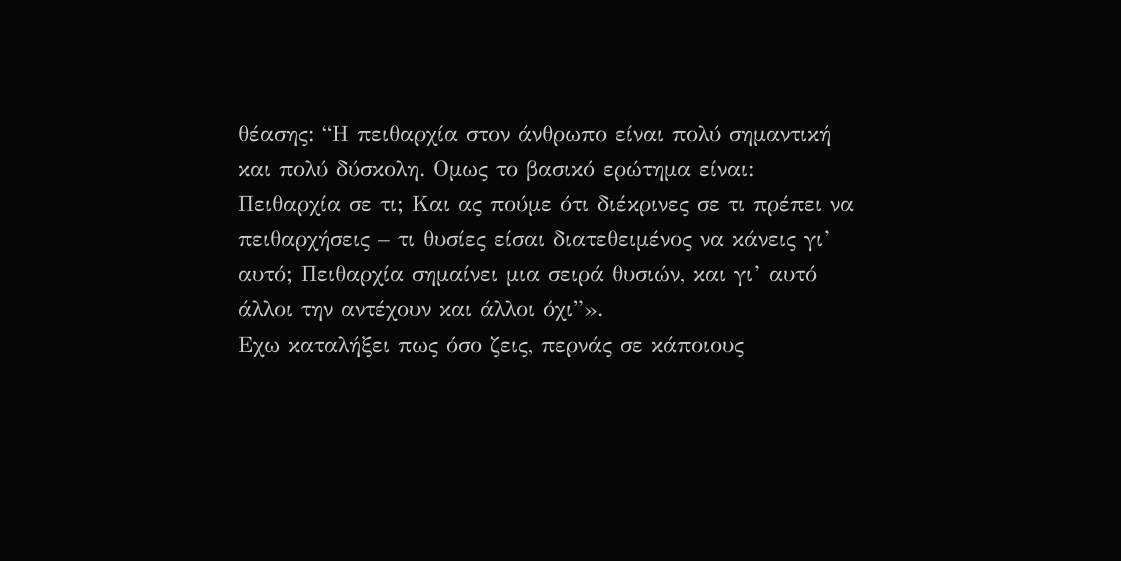θέασης: “Η πειθαρχία στον άνθρωπο είναι πολύ σημαντική και πολύ δύσκολη. Ομως το βασικό ερώτημα είναι: Πειθαρχία σε τι; Και ας πούμε ότι διέκρινες σε τι πρέπει να πειθαρχήσεις – τι θυσίες είσαι διατεθειμένος να κάνεις γι’ αυτό; Πειθαρχία σημαίνει μια σειρά θυσιών, και γι’ αυτό άλλοι την αντέχουν και άλλοι όχι”».
Εχω καταλήξει πως όσο ζεις, περνάς σε κάποιους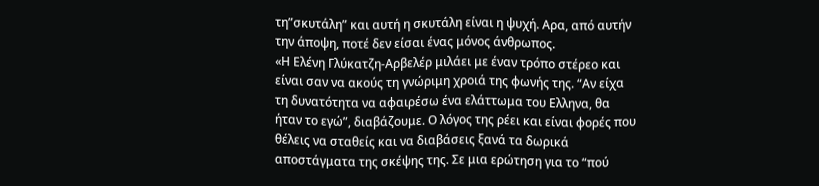τη”σκυτάλη” και αυτή η σκυτάλη είναι η ψυχή. Αρα, από αυτήν την άποψη, ποτέ δεν είσαι ένας μόνος άνθρωπος.
«Η Ελένη Γλύκατζη-Αρβελέρ μιλάει με έναν τρόπο στέρεο και είναι σαν να ακούς τη γνώριμη χροιά της φωνής της. “Αν είχα τη δυνατότητα να αφαιρέσω ένα ελάττωμα του Ελληνα, θα ήταν το εγώ”, διαβάζουμε. Ο λόγος της ρέει και είναι φορές που θέλεις να σταθείς και να διαβάσεις ξανά τα δωρικά αποστάγματα της σκέψης της. Σε μια ερώτηση για το “πού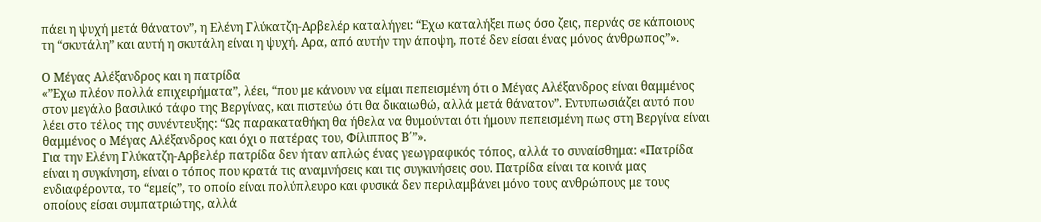πάει η ψυχή μετά θάνατον”, η Ελένη Γλύκατζη-Αρβελέρ καταλήγει: “Εχω καταλήξει πως όσο ζεις, περνάς σε κάποιους τη “σκυτάλη” και αυτή η σκυτάλη είναι η ψυχή. Αρα, από αυτήν την άποψη, ποτέ δεν είσαι ένας μόνος άνθρωπος”».

Ο Μέγας Αλέξανδρος και η πατρίδα
«”Εχω πλέον πολλά επιχειρήματα”, λέει, “που με κάνουν να είμαι πεπεισμένη ότι ο Μέγας Αλέξανδρος είναι θαμμένος στον μεγάλο βασιλικό τάφο της Βεργίνας, και πιστεύω ότι θα δικαιωθώ, αλλά μετά θάνατον”. Εντυπωσιάζει αυτό που λέει στο τέλος της συνέντευξης: “Ως παρακαταθήκη θα ήθελα να θυμούνται ότι ήμουν πεπεισμένη πως στη Βεργίνα είναι θαμμένος ο Μέγας Αλέξανδρος και όχι ο πατέρας του, Φίλιππος Β΄”».
Για την Ελένη Γλύκατζη-Αρβελέρ πατρίδα δεν ήταν απλώς ένας γεωγραφικός τόπος, αλλά το συναίσθημα: «Πατρίδα είναι η συγκίνηση, είναι ο τόπος που κρατά τις αναμνήσεις και τις συγκινήσεις σου. Πατρίδα είναι τα κοινά μας ενδιαφέροντα, το “εμείς”, το οποίο είναι πολύπλευρο και φυσικά δεν περιλαμβάνει μόνο τους ανθρώπους με τους οποίους είσαι συμπατριώτης, αλλά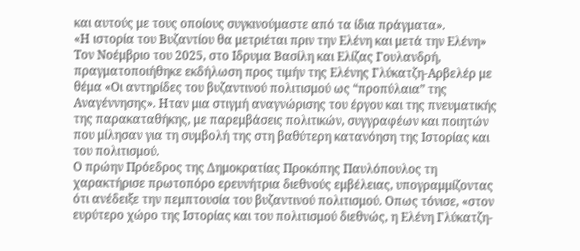και αυτούς με τους οποίους συγκινούμαστε από τα ίδια πράγματα».
«Η ιστορία του Βυζαντίου θα μετριέται πριν την Ελένη και μετά την Ελένη»
Τον Νοέμβριο του 2025, στο Ιδρυμα Βασίλη και Ελίζας Γουλανδρή, πραγματοποιήθηκε εκδήλωση προς τιμήν της Ελένης Γλύκατζη-Αρβελέρ με θέμα «Οι αντηρίδες του βυζαντινού πολιτισμού ως “προπύλαια” της Αναγέννησης». Ηταν μια στιγμή αναγνώρισης του έργου και της πνευματικής της παρακαταθήκης, με παρεμβάσεις πολιτικών, συγγραφέων και ποιητών που μίλησαν για τη συμβολή της στη βαθύτερη κατανόηση της Ιστορίας και του πολιτισμού.
Ο πρώην Πρόεδρος της Δημοκρατίας Προκόπης Παυλόπουλος τη χαρακτήρισε πρωτοπόρο ερευνήτρια διεθνούς εμβέλειας, υπογραμμίζοντας ότι ανέδειξε την πεμπτουσία του βυζαντινού πολιτισμού. Οπως τόνισε, «στον ευρύτερο χώρο της Ιστορίας και του πολιτισμού διεθνώς, η Ελένη Γλύκατζη-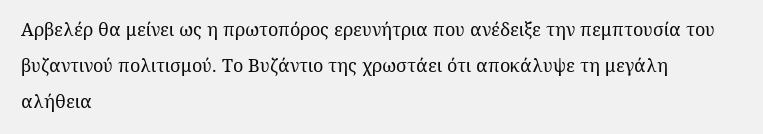Αρβελέρ θα μείνει ως η πρωτοπόρος ερευνήτρια που ανέδειξε την πεμπτουσία του βυζαντινού πολιτισμού. Το Βυζάντιο της χρωστάει ότι αποκάλυψε τη μεγάλη αλήθεια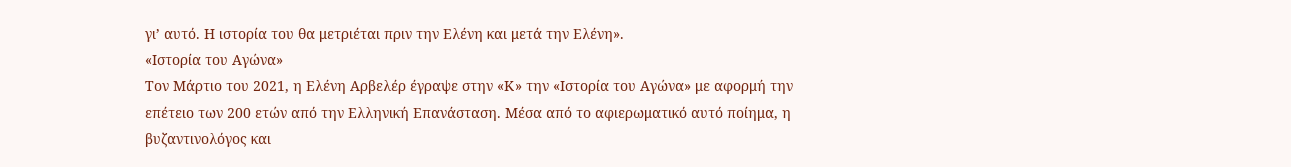γι’ αυτό. Η ιστορία του θα μετριέται πριν την Ελένη και μετά την Ελένη».
«Ιστορία του Αγώνα»
Τον Μάρτιο του 2021, η Ελένη Αρβελέρ έγραψε στην «Κ» την «Ιστορία του Αγώνα» με αφορμή την επέτειο των 200 ετών από την Ελληνική Επανάσταση. Μέσα από το αφιερωματικό αυτό ποίημα, η βυζαντινολόγος και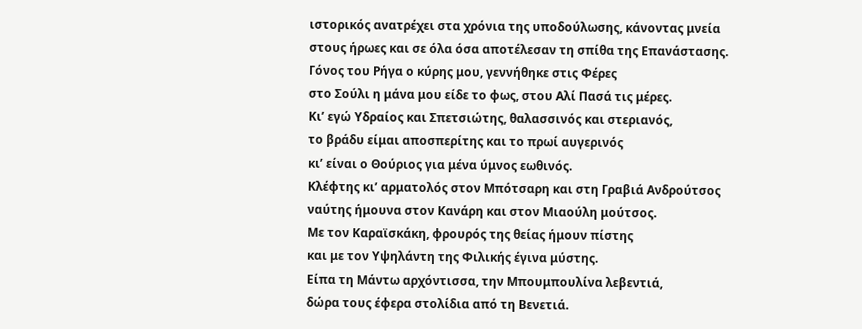ιστορικός ανατρέχει στα χρόνια της υποδούλωσης, κάνοντας μνεία στους ήρωες και σε όλα όσα αποτέλεσαν τη σπίθα της Επανάστασης.
Γόνος του Ρήγα ο κύρης μου, γεννήθηκε στις Φέρες
στο Σούλι η μάνα μου είδε το φως, στου Αλί Πασά τις μέρες.
Κι’ εγώ Υδραίος και Σπετσιώτης, θαλασσινός και στεριανός,
το βράδυ είμαι αποσπερίτης και το πρωί αυγερινός
κι’ είναι ο Θούριος για μένα ύμνος εωθινός.
Κλέφτης κι’ αρματολός στον Μπότσαρη και στη Γραβιά Ανδρούτσος
ναύτης ήμουνα στον Κανάρη και στον Μιαούλη μούτσος.
Με τον Καραϊσκάκη, φρουρός της θείας ήμουν πίστης
και με τον Υψηλάντη της Φιλικής έγινα μύστης.
Είπα τη Μάντω αρχόντισσα, την Μπουμπουλίνα λεβεντιά,
δώρα τους έφερα στολίδια από τη Βενετιά.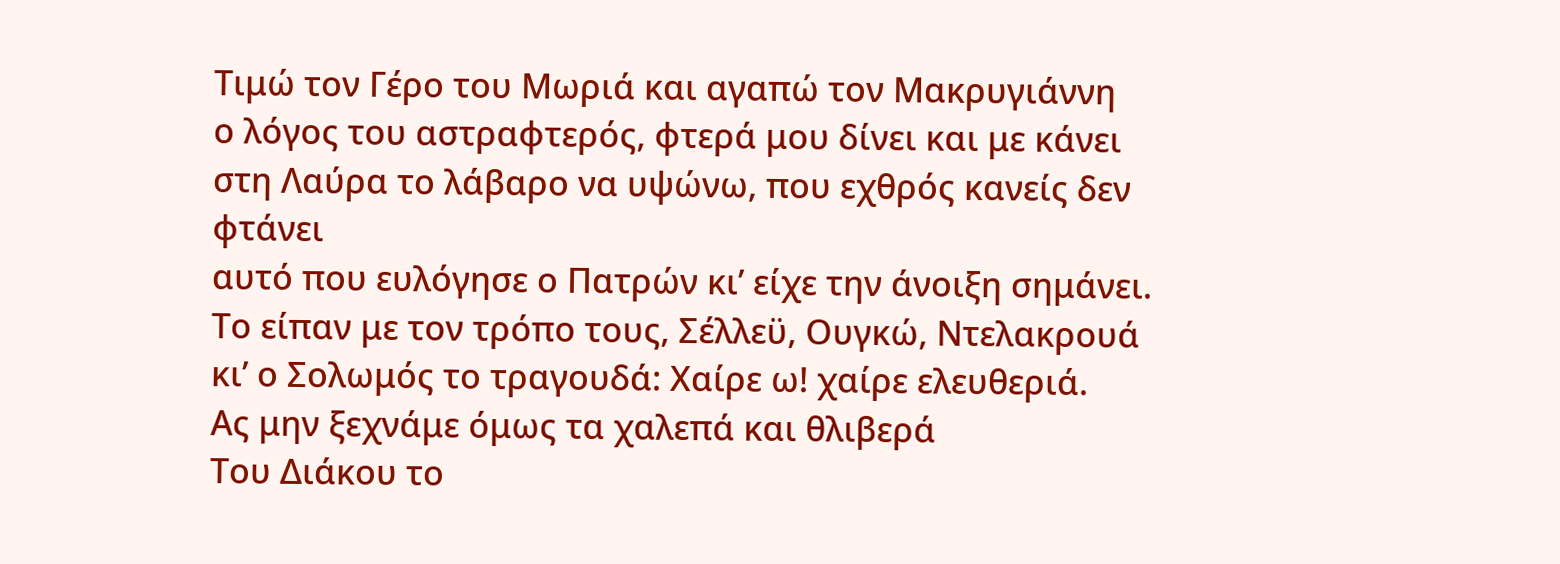Τιμώ τον Γέρο του Μωριά και αγαπώ τον Μακρυγιάννη
ο λόγος του αστραφτερός, φτερά μου δίνει και με κάνει
στη Λαύρα το λάβαρο να υψώνω, που εχθρός κανείς δεν φτάνει
αυτό που ευλόγησε ο Πατρών κι’ είχε την άνοιξη σημάνει.
Το είπαν με τον τρόπο τους, Σέλλεϋ, Ουγκώ, Ντελακρουά
κι’ ο Σολωμός το τραγουδά: Χαίρε ω! χαίρε ελευθεριά.
Ας μην ξεχνάμε όμως τα χαλεπά και θλιβερά
Του Διάκου το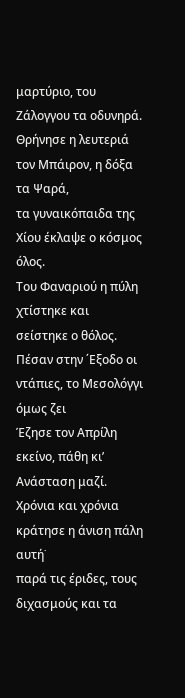μαρτύριο, του Ζάλογγου τα οδυνηρά.
Θρήνησε η λευτεριά τον Μπάιρον, η δόξα τα Ψαρά,
τα γυναικόπαιδα της Χίου έκλαψε ο κόσμος όλος.
Του Φαναριού η πύλη χτίστηκε και σείστηκε ο θόλος.
Πέσαν στην ΄Εξοδο οι ντάπιες, το Μεσολόγγι όμως ζει
Έζησε τον Απρίλη εκείνο, πάθη κι’ Ανάσταση μαζί.
Χρόνια και χρόνια κράτησε η άνιση πάλη αυτή˙
παρά τις έριδες, τους διχασμούς και τα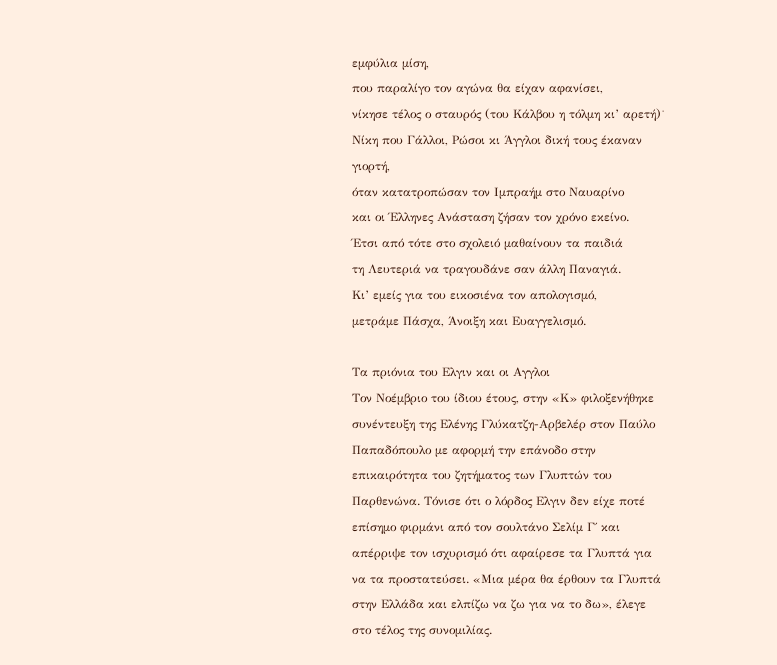εμφύλια μίση,
που παραλίγο τον αγώνα θα είχαν αφανίσει,
νίκησε τέλος ο σταυρός (του Κάλβου η τόλμη κι’ αρετή)˙
Νίκη που Γάλλοι, Ρώσοι κι Άγγλοι δική τους έκαναν γιορτή,
όταν κατατροπώσαν τον Ιμπραήμ στο Ναυαρίνο
και οι Έλληνες Ανάσταση ζήσαν τον χρόνο εκείνο.
Έτσι από τότε στο σχολειό μαθαίνουν τα παιδιά
τη Λευτεριά να τραγουδάνε σαν άλλη Παναγιά.
Κι’ εμείς για του εικοσιένα τον απολογισμό,
μετράμε Πάσχα, Άνοιξη και Ευαγγελισμό.

Τα πριόνια του Ελγιν και οι Αγγλοι
Τον Νοέμβριο του ίδιου έτους, στην «Κ» φιλοξενήθηκε συνέντευξη της Ελένης Γλύκατζη-Αρβελέρ στον Παύλο Παπαδόπουλο με αφορμή την επάνοδο στην επικαιρότητα του ζητήματος των Γλυπτών του Παρθενώνα. Τόνισε ότι ο λόρδος Ελγιν δεν είχε ποτέ επίσημο φιρμάνι από τον σουλτάνο Σελίμ Γ΄ και απέρριψε τον ισχυρισμό ότι αφαίρεσε τα Γλυπτά για να τα προστατεύσει. «Μια μέρα θα έρθουν τα Γλυπτά στην Ελλάδα και ελπίζω να ζω για να το δω», έλεγε στο τέλος της συνομιλίας.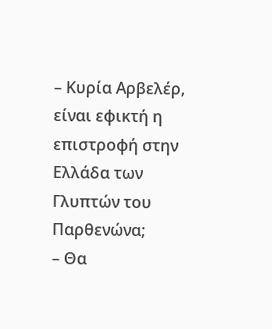– Κυρία Αρβελέρ, είναι εφικτή η επιστροφή στην Ελλάδα των Γλυπτών του Παρθενώνα;
– Θα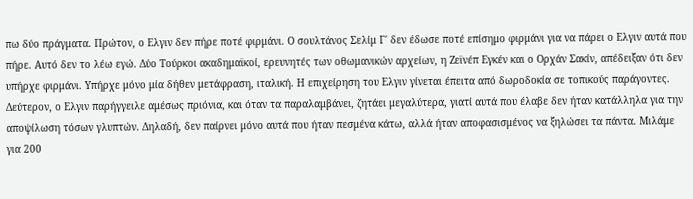πω δύο πράγματα. Πρώτον, ο Ελγιν δεν πήρε ποτέ φιρμάνι. Ο σουλτάνος Σελίμ Γ΄ δεν έδωσε ποτέ επίσημο φιρμάνι για να πάρει ο Ελγιν αυτά που πήρε. Αυτό δεν το λέω εγώ. Δύο Τούρκοι ακαδημαϊκοί, ερευνητές των οθωμανικών αρχείων, η Ζεϊνέπ Εγκέν και ο Ορχάν Σακίν, απέδειξαν ότι δεν υπήρχε φιρμάνι. Υπήρχε μόνο μία δήθεν μετάφραση, ιταλική. Η επιχείρηση του Ελγιν γίνεται έπειτα από δωροδοκία σε τοπικούς παράγοντες. Δεύτερον, ο Ελγιν παρήγγειλε αμέσως πριόνια, και όταν τα παραλαμβάνει, ζητάει μεγαλύτερα, γιατί αυτά που έλαβε δεν ήταν κατάλληλα για την αποψίλωση τόσων γλυπτών. Δηλαδή, δεν παίρνει μόνο αυτά που ήταν πεσμένα κάτω, αλλά ήταν αποφασισμένος να ξηλώσει τα πάντα. Μιλάμε για 200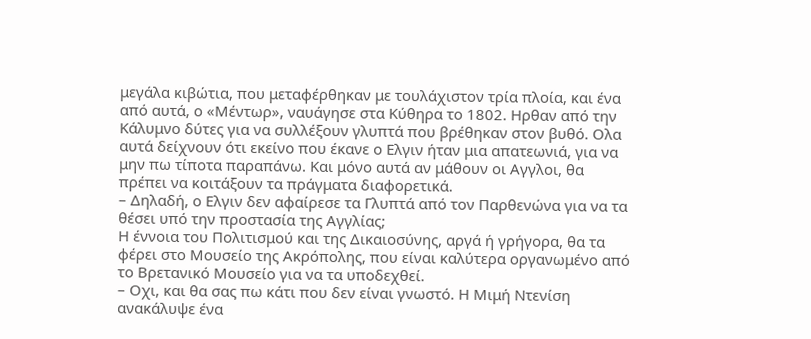μεγάλα κιβώτια, που μεταφέρθηκαν με τουλάχιστον τρία πλοία, και ένα από αυτά, ο «Μέντωρ», ναυάγησε στα Κύθηρα το 1802. Ηρθαν από την Κάλυμνο δύτες για να συλλέξουν γλυπτά που βρέθηκαν στον βυθό. Ολα αυτά δείχνουν ότι εκείνο που έκανε ο Ελγιν ήταν μια απατεωνιά, για να μην πω τίποτα παραπάνω. Και μόνο αυτά αν μάθουν οι Αγγλοι, θα πρέπει να κοιτάξουν τα πράγματα διαφορετικά.
– Δηλαδή, ο Ελγιν δεν αφαίρεσε τα Γλυπτά από τον Παρθενώνα για να τα θέσει υπό την προστασία της Αγγλίας;
Η έννοια του Πολιτισμού και της Δικαιοσύνης, αργά ή γρήγορα, θα τα φέρει στο Μουσείο της Ακρόπολης, που είναι καλύτερα οργανωμένο από το Βρετανικό Μουσείο για να τα υποδεχθεί.
– Οχι, και θα σας πω κάτι που δεν είναι γνωστό. Η Μιμή Ντενίση ανακάλυψε ένα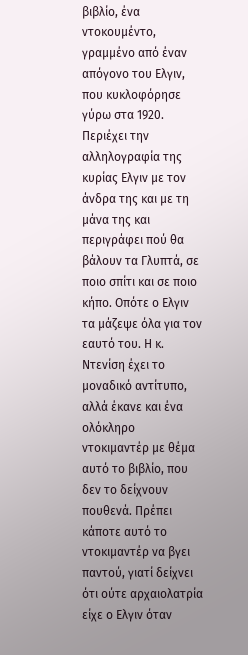βιβλίο, ένα ντοκουμέντο, γραμμένο από έναν απόγονο του Ελγιν, που κυκλοφόρησε γύρω στα 1920. Περιέχει την αλληλογραφία της κυρίας Ελγιν με τον άνδρα της και με τη μάνα της και περιγράφει πού θα βάλουν τα Γλυπτά, σε ποιο σπίτι και σε ποιο κήπο. Οπότε ο Ελγιν τα μάζεψε όλα για τον εαυτό του. Η κ. Ντενίση έχει το μοναδικό αντίτυπο, αλλά έκανε και ένα ολόκληρο ντοκιμαντέρ με θέμα αυτό το βιβλίο, που δεν το δείχνουν πουθενά. Πρέπει κάποτε αυτό το ντοκιμαντέρ να βγει παντού, γιατί δείχνει ότι ούτε αρχαιολατρία είχε ο Ελγιν όταν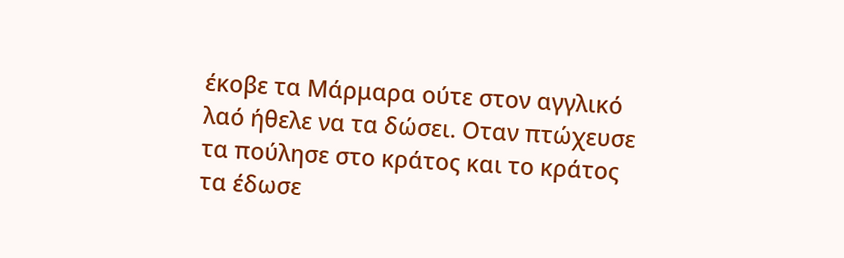έκοβε τα Μάρμαρα ούτε στον αγγλικό λαό ήθελε να τα δώσει. Οταν πτώχευσε τα πούλησε στο κράτος και το κράτος τα έδωσε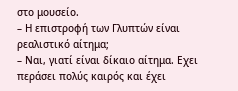στο μουσείο.
– Η επιστροφή των Γλυπτών είναι ρεαλιστικό αίτημα;
– Ναι, γιατί είναι δίκαιο αίτημα. Εχει περάσει πολύς καιρός και έχει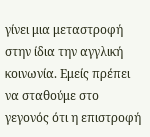γίνει μια μεταστροφή στην ίδια την αγγλική κοινωνία. Εμείς πρέπει να σταθούμε στο γεγονός ότι η επιστροφή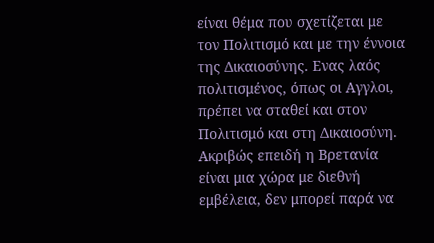είναι θέμα που σχετίζεται με τον Πολιτισμό και με την έννοια της Δικαιοσύνης. Ενας λαός πολιτισμένος, όπως οι Αγγλοι, πρέπει να σταθεί και στον Πολιτισμό και στη Δικαιοσύνη. Ακριβώς επειδή η Βρετανία είναι μια χώρα με διεθνή εμβέλεια, δεν μπορεί παρά να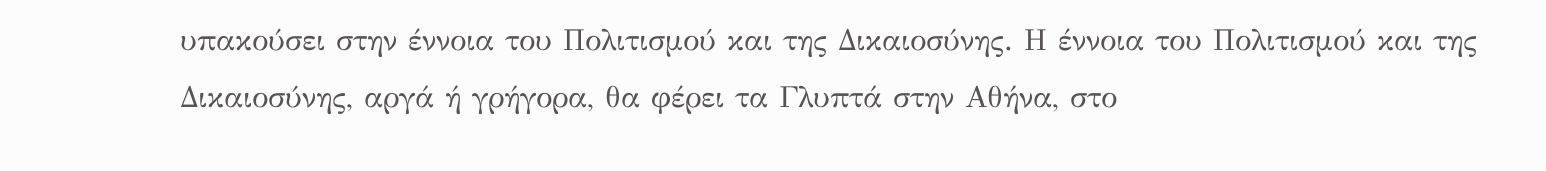υπακούσει στην έννοια του Πολιτισμού και της Δικαιοσύνης. Η έννοια του Πολιτισμού και της Δικαιοσύνης, αργά ή γρήγορα, θα φέρει τα Γλυπτά στην Αθήνα, στο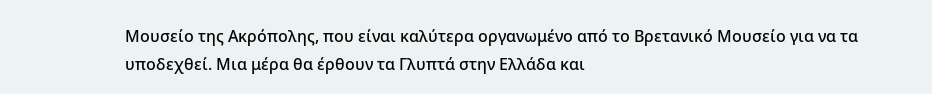Μουσείο της Ακρόπολης, που είναι καλύτερα οργανωμένο από το Βρετανικό Μουσείο για να τα υποδεχθεί. Μια μέρα θα έρθουν τα Γλυπτά στην Ελλάδα και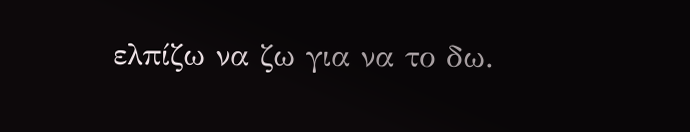ελπίζω να ζω για να το δω.